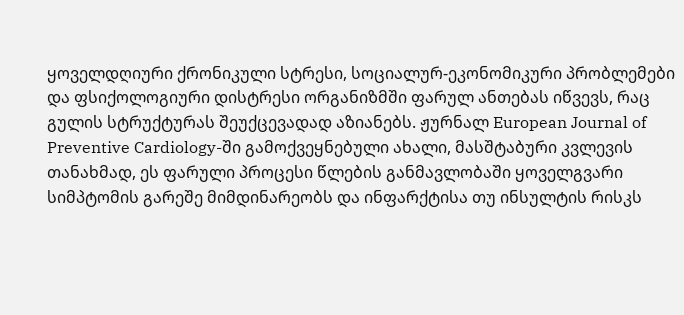ყოველდღიური ქრონიკული სტრესი, სოციალურ-ეკონომიკური პრობლემები და ფსიქოლოგიური დისტრესი ორგანიზმში ფარულ ანთებას იწვევს, რაც გულის სტრუქტურას შეუქცევადად აზიანებს. ჟურნალ European Journal of Preventive Cardiology-ში გამოქვეყნებული ახალი, მასშტაბური კვლევის თანახმად, ეს ფარული პროცესი წლების განმავლობაში ყოველგვარი სიმპტომის გარეშე მიმდინარეობს და ინფარქტისა თუ ინსულტის რისკს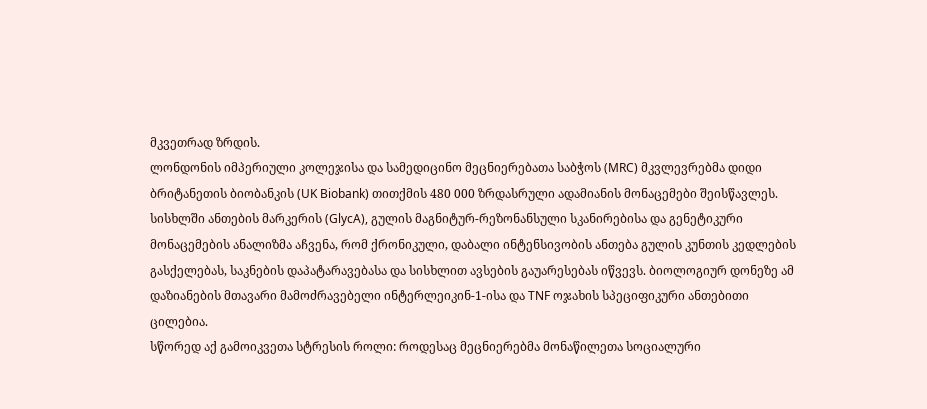მკვეთრად ზრდის.
ლონდონის იმპერიული კოლეჯისა და სამედიცინო მეცნიერებათა საბჭოს (MRC) მკვლევრებმა დიდი ბრიტანეთის ბიობანკის (UK Biobank) თითქმის 480 000 ზრდასრული ადამიანის მონაცემები შეისწავლეს. სისხლში ანთების მარკერის (GlycA), გულის მაგნიტურ-რეზონანსული სკანირებისა და გენეტიკური მონაცემების ანალიზმა აჩვენა, რომ ქრონიკული, დაბალი ინტენსივობის ანთება გულის კუნთის კედლების გასქელებას, საკნების დაპატარავებასა და სისხლით ავსების გაუარესებას იწვევს. ბიოლოგიურ დონეზე ამ დაზიანების მთავარი მამოძრავებელი ინტერლეიკინ-1-ისა და TNF ოჯახის სპეციფიკური ანთებითი ცილებია.
სწორედ აქ გამოიკვეთა სტრესის როლი: როდესაც მეცნიერებმა მონაწილეთა სოციალური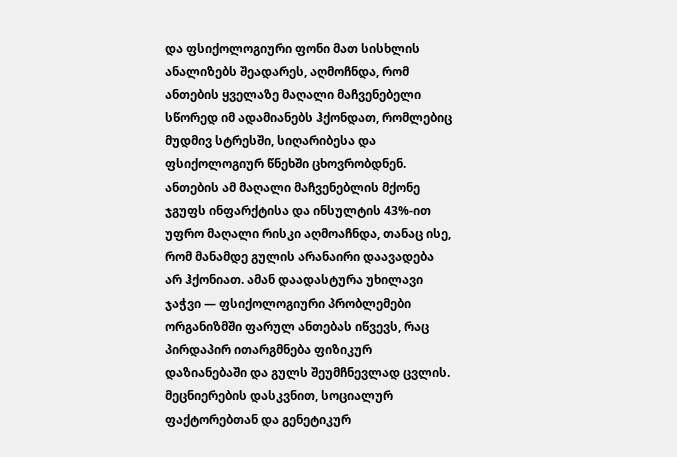და ფსიქოლოგიური ფონი მათ სისხლის ანალიზებს შეადარეს, აღმოჩნდა, რომ ანთების ყველაზე მაღალი მაჩვენებელი სწორედ იმ ადამიანებს ჰქონდათ, რომლებიც მუდმივ სტრესში, სიღარიბესა და ფსიქოლოგიურ წნეხში ცხოვრობდნენ. ანთების ამ მაღალი მაჩვენებლის მქონე ჯგუფს ინფარქტისა და ინსულტის 43%-ით უფრო მაღალი რისკი აღმოაჩნდა, თანაც ისე, რომ მანამდე გულის არანაირი დაავადება არ ჰქონიათ. ამან დაადასტურა უხილავი ჯაჭვი — ფსიქოლოგიური პრობლემები ორგანიზმში ფარულ ანთებას იწვევს, რაც პირდაპირ ითარგმნება ფიზიკურ დაზიანებაში და გულს შეუმჩნევლად ცვლის.
მეცნიერების დასკვნით, სოციალურ ფაქტორებთან და გენეტიკურ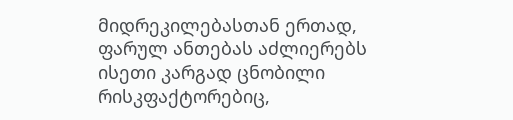მიდრეკილებასთან ერთად, ფარულ ანთებას აძლიერებს ისეთი კარგად ცნობილი რისკფაქტორებიც,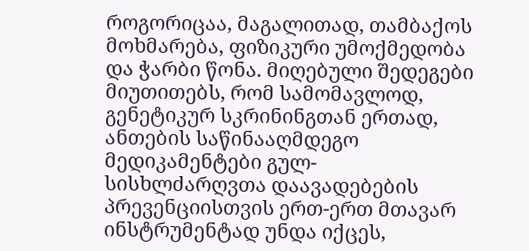როგორიცაა, მაგალითად, თამბაქოს მოხმარება, ფიზიკური უმოქმედობა და ჭარბი წონა. მიღებული შედეგები მიუთითებს, რომ სამომავლოდ, გენეტიკურ სკრინინგთან ერთად, ანთების საწინააღმდეგო მედიკამენტები გულ-სისხლძარღვთა დაავადებების პრევენციისთვის ერთ-ერთ მთავარ ინსტრუმენტად უნდა იქცეს,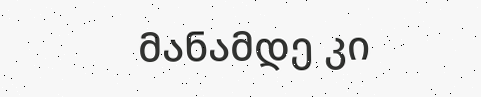მანამდე კი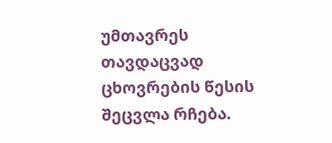უმთავრეს თავდაცვად ცხოვრების წესის შეცვლა რჩება.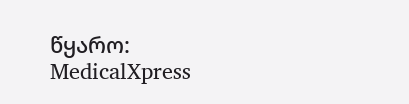წყარო: MedicalXpress